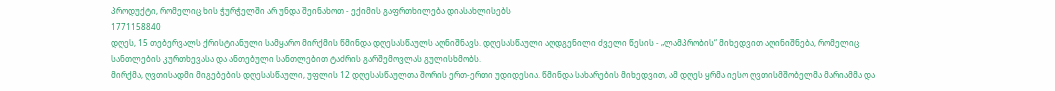პროდუქტი, რომელიც ხის ჭურჭელში არ უნდა შეინახოთ - ექიმის გაფრთხილება დიასახლისებს
1771158840
დღეს, 15 თებერვალს ქრისტიანული სამყარო მირქმის წმინდა დღესასწაულს აღნიშნავს. დღესასწაული აღდგენილი ძველი წესის - „ლამპრობის“ მიხედვით აღინიშნება, რომელიც სანთლების კურთხევასა და ანთებული სანთლებით ტაძრის გარშემოვლას გულისხმობს.
მირქმა, ღვთისადმი მიგებების დღესასწაული, უფლის 12 დღესასწაულთა შორის ერთ-ერთი უდიდესია. წმინდა სახარების მიხედვით, ამ დღეს ყრმა იესო ღვთისმშობელმა მარიამმა და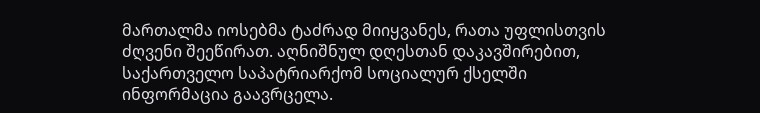მართალმა იოსებმა ტაძრად მიიყვანეს, რათა უფლისთვის ძღვენი შეეწირათ. აღნიშნულ დღესთან დაკავშირებით, საქართველო საპატრიარქომ სოციალურ ქსელში ინფორმაცია გაავრცელა.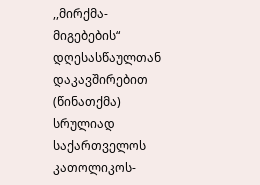,,მირქმა-მიგებების“ დღესასწაულთან დაკავშირებით
(წინათქმა)
სრულიად საქართველოს კათოლიკოს-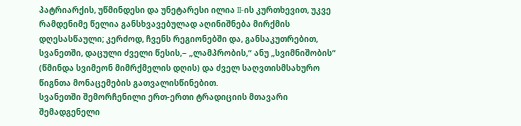პატრიარქის, უწმინდესი და უნეტარესი ილია II-ის კურთხევით, უკვე რამდენიმე წელია განსხვავებულად აღინიშნება მირქმის დღესასწაული; კერძოდ, ჩვენს რეგიონებში და, განსაკუთრებით, სვანეთში, დაცული ძველი წესის,− „ლამპრობის,“ ანუ „სვიმნიშობის“ (წმინდა სვიმეონ მიმრქმელის დღის) და ძველ საღვთისმსახურო წიგნთა მონაცემების გათვალისწინებით.
სვანეთში შემორჩენილი ერთ-ერთი ტრადიციის მთავარი შემადგენელი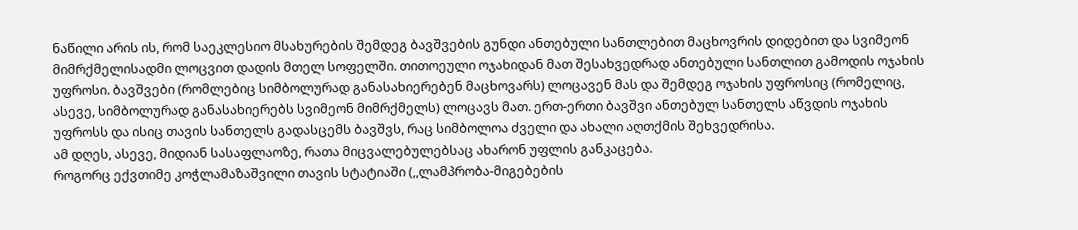ნაწილი არის ის, რომ საეკლესიო მსახურების შემდეგ ბავშვების გუნდი ანთებული სანთლებით მაცხოვრის დიდებით და სვიმეონ მიმრქმელისადმი ლოცვით დადის მთელ სოფელში. თითოეული ოჯახიდან მათ შესახვედრად ანთებული სანთლით გამოდის ოჯახის უფროსი. ბავშვები (რომლებიც სიმბოლურად განასახიერებენ მაცხოვარს) ლოცავენ მას და შემდეგ ოჯახის უფროსიც (რომელიც, ასევე, სიმბოლურად განასახიერებს სვიმეონ მიმრქმელს) ლოცავს მათ. ერთ-ერთი ბავშვი ანთებულ სანთელს აწვდის ოჯახის უფროსს და ისიც თავის სანთელს გადასცემს ბავშვს, რაც სიმბოლოა ძველი და ახალი აღთქმის შეხვედრისა.
ამ დღეს, ასევე, მიდიან სასაფლაოზე, რათა მიცვალებულებსაც ახარონ უფლის განკაცება.
როგორც ექვთიმე კოჭლამაზაშვილი თავის სტატიაში (,,ლამპრობა-მიგებების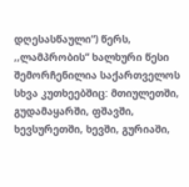დღესასწაული“) წერს, ,,ლამპრობის“ ხალხური წესი შემორჩენილია საქართველოს სხვა კუთხეებშიც: მთიულეთში, გუდამაყარში, ფშავში, ხევსურეთში, ხევში, გურიაში,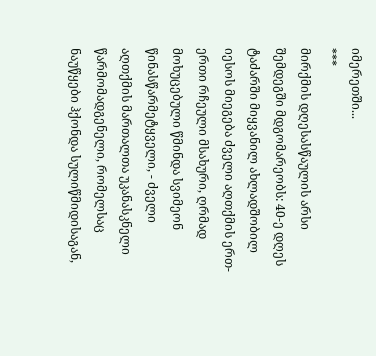იმერეთში...
***
მირქმის დღესასწაულის არსი შემდეგში მდგომარეობს: 40-ე დღეს ტაძარში მიყვანილ ახლადშობილ იესოს მიეგება ძველი აღთქმის ერთ-ერთი რჩეული მსახური, ღრმად მოხუცებული წმინდა სვიმეონ წინასწარმეტყველი, - ძველი აღთქმის მართალთა უკანასკნელი წარმომადგენელი, რომელსაც ნაუწყები ჰქონდა სულიწმიდისაგან,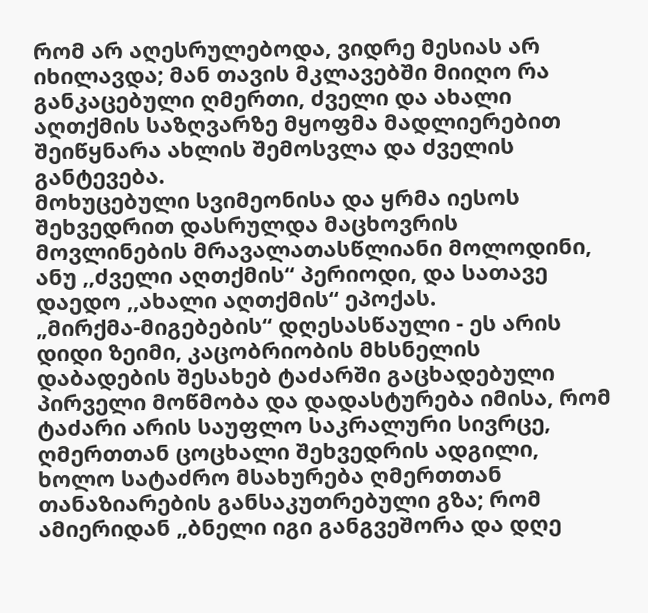რომ არ აღესრულებოდა, ვიდრე მესიას არ იხილავდა; მან თავის მკლავებში მიიღო რა განკაცებული ღმერთი, ძველი და ახალი აღთქმის საზღვარზე მყოფმა მადლიერებით შეიწყნარა ახლის შემოსვლა და ძველის განტევება.
მოხუცებული სვიმეონისა და ყრმა იესოს შეხვედრით დასრულდა მაცხოვრის მოვლინების მრავალათასწლიანი მოლოდინი, ანუ ,,ძველი აღთქმის“ პერიოდი, და სათავე დაედო ,,ახალი აღთქმის“ ეპოქას.
„მირქმა-მიგებების“ დღესასწაული - ეს არის დიდი ზეიმი, კაცობრიობის მხსნელის დაბადების შესახებ ტაძარში გაცხადებული პირველი მოწმობა და დადასტურება იმისა, რომ ტაძარი არის საუფლო საკრალური სივრცე, ღმერთთან ცოცხალი შეხვედრის ადგილი, ხოლო სატაძრო მსახურება ღმერთთან თანაზიარების განსაკუთრებული გზა; რომ ამიერიდან „ბნელი იგი განგვეშორა და დღე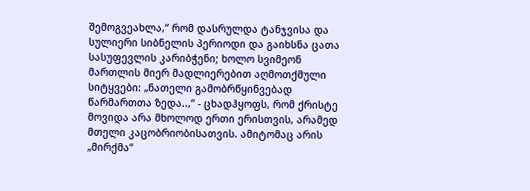შემოგვეახლა,“ რომ დასრულდა ტანჯვისა და სულიერი სიბნელის პერიოდი და გაიხსნა ცათა სასუფევლის კარიბჭენი; ხოლო სვიმეონ მართლის მიერ მადლიერებით აღმოთქმული სიტყვები: „ნათელი გამობრწყინვებად წარმართთა ზედა..,“ - ცხადჰყოფს, რომ ქრისტე მოვიდა არა მხოლოდ ერთი ერისთვის, არამედ მთელი კაცობრიობისათვის. ამიტომაც არის „მირქმა“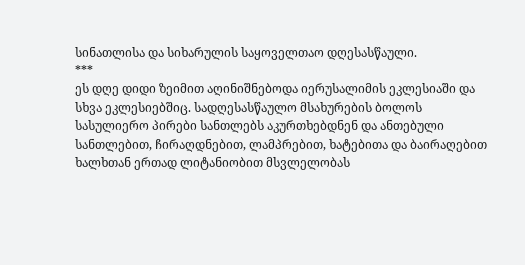სინათლისა და სიხარულის საყოველთაო დღესასწაული.
***
ეს დღე დიდი ზეიმით აღინიშნებოდა იერუსალიმის ეკლესიაში და სხვა ეკლესიებშიც. სადღესასწაულო მსახურების ბოლოს სასულიერო პირები სანთლებს აკურთხებდნენ და ანთებული სანთლებით, ჩირაღდნებით, ლამპრებით, ხატებითა და ბაირაღებით ხალხთან ერთად ლიტანიობით მსვლელობას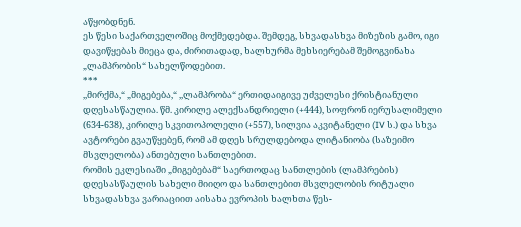აწყობდნენ.
ეს წესი საქართველოშიც მოქმედებდა. შემდეგ, სხვადასხვა მიზეზის გამო, იგი დავიწყებას მიეცა და, ძირითადად, ხალხურმა მეხსიერებამ შემოგვინახა „ლამპრობის“ სახელწოდებით.
***
,,მირქმა,“ „მიგებება,“ ,,ლამპრობა“ ერთიდაიგივე უძველესი ქრისტიანული დღესასწაულია. წმ. კირილე ალექსანდრიელი (+444), სოფრონ იერუსალიმელი (634-638), კირილე სკვითოპოლელი (+557), სილვია აკვიტანელი (IV ს.) და სხვა ავტორები გვაუწყებენ, რომ ამ დღეს სრულდებოდა ლიტანიობა (საზეიმო მსვლელობა) ანთებული სანთლებით.
რომის ეკლესიაში „მიგებებამ“ საერთოდაც სანთლების (ლამპრების) დღესასწაულის სახელი მიიღო და სანთლებით მსვლელობის რიტუალი სხვადასხვა ვარიაციით აისახა ევროპის ხალხთა წეს-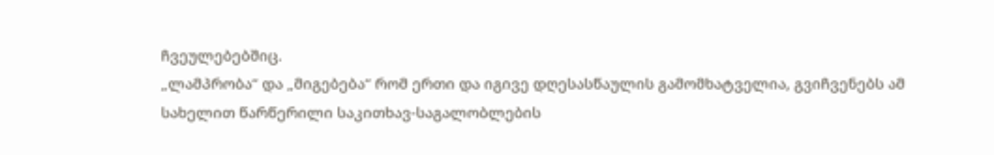ჩვეულებებშიც.
„ლამპრობა“ და „მიგებება“ რომ ერთი და იგივე დღესასწაულის გამომხატველია, გვიჩვენებს ამ სახელით წარწერილი საკითხავ-საგალობლების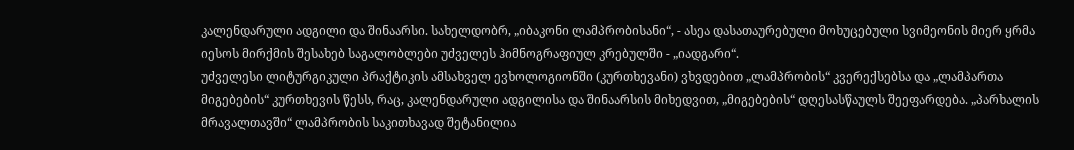კალენდარული ადგილი და შინაარსი. სახელდობრ, „იბაკონი ლამპრობისანი“, - ასეა დასათაურებული მოხუცებული სვიმეონის მიერ ყრმა იესოს მირქმის შესახებ საგალობლები უძველეს ჰიმნოგრაფიულ კრებულში - „იადგარი“.
უძველესი ლიტურგიკული პრაქტიკის ამსახველ ევხოლოგიონში (კურთხევანი) ვხვდებით „ლამპრობის“ კვერექსებსა და „ლამპართა მიგებების“ კურთხევის წესს, რაც, კალენდარული ადგილისა და შინაარსის მიხედვით, „მიგებების“ დღესასწაულს შეეფარდება. „პარხალის მრავალთავში“ ლამპრობის საკითხავად შეტანილია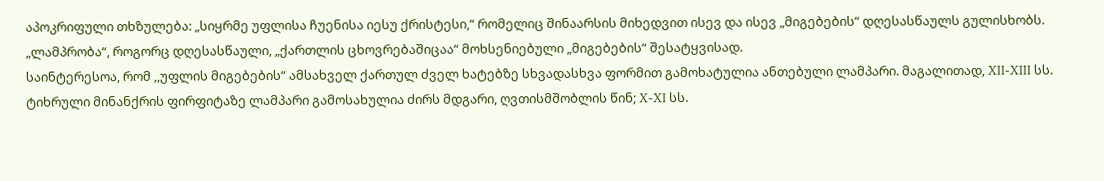აპოკრიფული თხზულება: „სიყრმე უფლისა ჩუენისა იესუ ქრისტესი,“ რომელიც შინაარსის მიხედვით ისევ და ისევ „მიგებების“ დღესასწაულს გულისხობს. „ლამპრობა“, როგორც დღესასწაული, „ქართლის ცხოვრებაშიცაა“ მოხსენიებული „მიგებების“ შესატყვისად.
საინტერესოა, რომ ,,უფლის მიგებების“ ამსახველ ქართულ ძველ ხატებზე სხვადასხვა ფორმით გამოხატულია ანთებული ლამპარი. მაგალითად, XII-XIII სს. ტიხრული მინანქრის ფირფიტაზე ლამპარი გამოსახულია ძირს მდგარი, ღვთისმშობლის წინ; X-XI სს.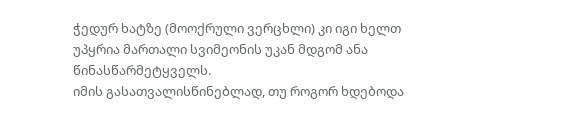ჭედურ ხატზე (მოოქრული ვერცხლი) კი იგი ხელთ უპყრია მართალი სვიმეონის უკან მდგომ ანა წინასწარმეტყველს.
იმის გასათვალისწინებლად, თუ როგორ ხდებოდა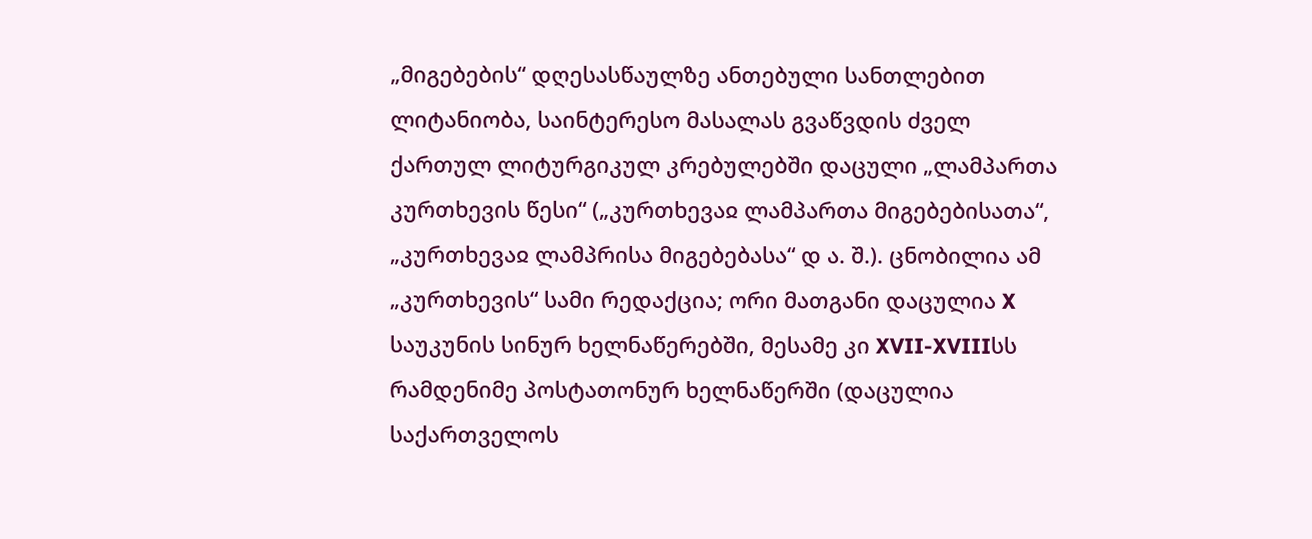„მიგებების“ დღესასწაულზე ანთებული სანთლებით ლიტანიობა, საინტერესო მასალას გვაწვდის ძველ ქართულ ლიტურგიკულ კრებულებში დაცული „ლამპართა კურთხევის წესი“ („კურთხევაჲ ლამპართა მიგებებისათა“, „კურთხევაჲ ლამპრისა მიგებებასა“ დ ა. შ.). ცნობილია ამ „კურთხევის“ სამი რედაქცია; ორი მათგანი დაცულია X საუკუნის სინურ ხელნაწერებში, მესამე კი XVII-XVIIIსს რამდენიმე პოსტათონურ ხელნაწერში (დაცულია საქართველოს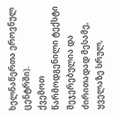ხელნაწერთა ეროვნულ ცენტრში).
ქვემოთ წარმოდგენილი ტექსტი შეჯერებულია და ძირითადად მესამე, ყველაზე სრულ,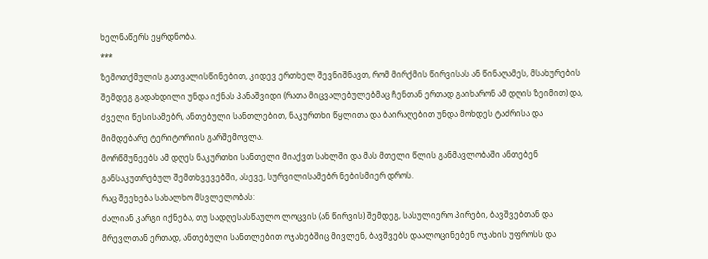ხელნაწერს ეყრდნობა.
***
ზემოთქმულის გათვალისწინებით, კიდევ ერთხელ შევნიშნავთ, რომ მირქმის წირვისას ან წინაღამეს, მსახურების შემდეგ გადახდილი უნდა იქნას პანაშვიდი (რათა მიცვალებულებმაც ჩენთან ერთად გაიხარონ ამ დღის ზეიმით) და, ძველი წესისამებრ, ანთებული სანთლებით, ნაკურთხი წყლითა და ბაირაღებით უნდა მოხდეს ტაძრისა და მიმდებარე ტერიტორიის გარშემოვლა.
მორწმუნეებს ამ დღეს ნაკურთხი სანთელი მიაქვთ სახლში და მას მთელი წლის განმავლობაში ანთებენ განსაკუთრებულ შემთხვევებში, ასევე, სურვილისამებრ ნებისმიერ დროს.
რაც შეეხება სახალხო მსვლელობას:
ძალიან კარგი იქნება, თუ სადღესასწაულო ლოცვის (ან წირვის) შემდეგ, სასულიერო პირები, ბავშვებთან და მრევლთან ერთად, ანთებული სანთლებით ოჯახებშიც მივლენ, ბავშვებს დაალოცინებენ ოჯახის უფროსს და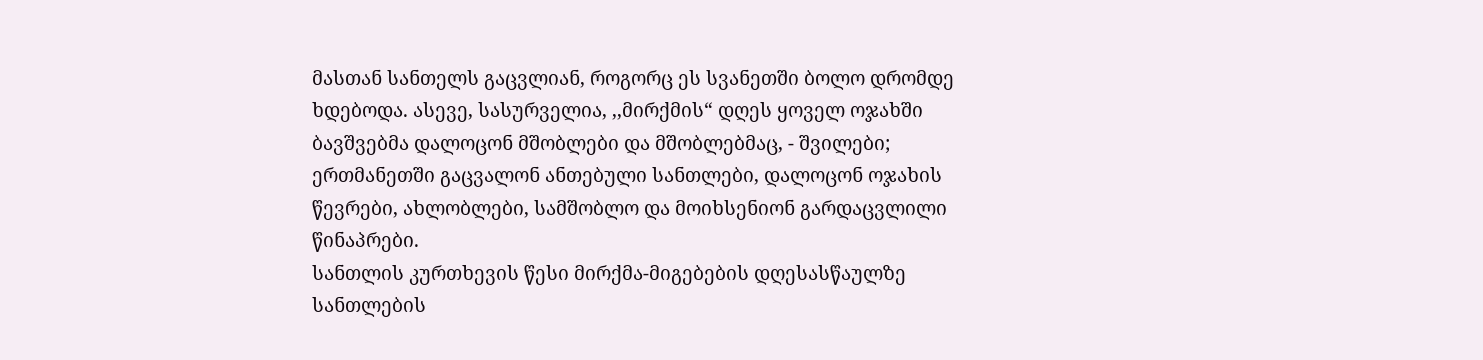მასთან სანთელს გაცვლიან, როგორც ეს სვანეთში ბოლო დრომდე ხდებოდა. ასევე, სასურველია, ,,მირქმის“ დღეს ყოველ ოჯახში ბავშვებმა დალოცონ მშობლები და მშობლებმაც, - შვილები; ერთმანეთში გაცვალონ ანთებული სანთლები, დალოცონ ოჯახის წევრები, ახლობლები, სამშობლო და მოიხსენიონ გარდაცვლილი წინაპრები.
სანთლის კურთხევის წესი მირქმა-მიგებების დღესასწაულზე
სანთლების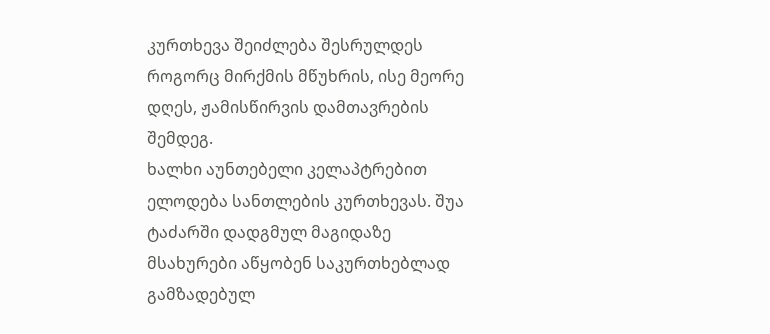კურთხევა შეიძლება შესრულდეს როგორც მირქმის მწუხრის, ისე მეორე დღეს, ჟამისწირვის დამთავრების შემდეგ.
ხალხი აუნთებელი კელაპტრებით ელოდება სანთლების კურთხევას. შუა ტაძარში დადგმულ მაგიდაზე მსახურები აწყობენ საკურთხებლად გამზადებულ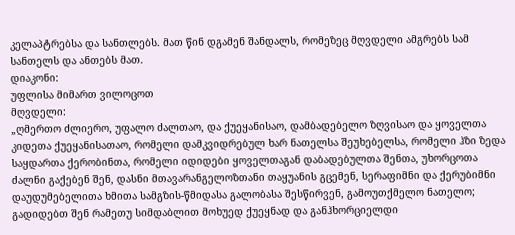კელაპტრებსა და სანთლებს. მათ წინ დგამენ შანდალს, რომეზეც მღვდელი ამგრებს სამ სანთელს და ანთებს მათ.
დიაკონი:
უფლისა მიმართ ვილოცოთ
მღვდელი:
„ღმერთო ძლიერო, უფალო ძალთაო, და ქუეყანისაო, დამბადებელო ზღვისაო და ყოველთა კიდეთა ქუეყანისათაო, რომელი დამკვიდრებულ ხარ ნათელსა შეუხებელსა, რომელი ჰზი ზედა საყდართა ქერობინთა, რომელი იდიდები ყოველთაგან დაბადებულთა შენთა, უხორცოთა ძალნი გაქებენ შენ, დასნი მთავარანგელოზთანი თაყუანის გცემენ, სერაფიმნი და ქერუბიმნი დაუდუმებელითა ხმითა სამგზის-წმიდასა გალობასა შესწირვენ, გამოუთქმელო ნათელო;
გადიდებთ შენ რამეთუ სიმდაბლით მოხუედ ქუეყნად და განჰხორციელდი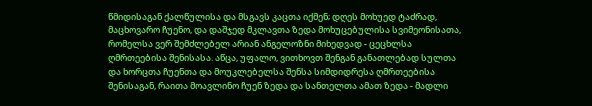წმიდისაგან ქალწულისა და მსგავს კაცთა იქმენ; დღეს მოხუედ ტაძრად, მაცხოვარო ჩუენო, და დაშჯედ მკლავთა ზედა მოხუცებულისა სვიმეონისათა, რომელსა ვერ შემძლებელ არიან ანგელოზნი მიხედვად - ცეცხლსა ღმრთეებისა შენისასა. აწცა, უფალო, ვითხოვთ შენგან განათლებად სულთა და ხორცთა ჩუენთა და მოუკლებელსა შენსა სიმდიდრესა ღმრთეებისა შენისაგან, რაითა მოავლინო ჩუენ ზედა და სანთელთა ამათ ზედა - მადლი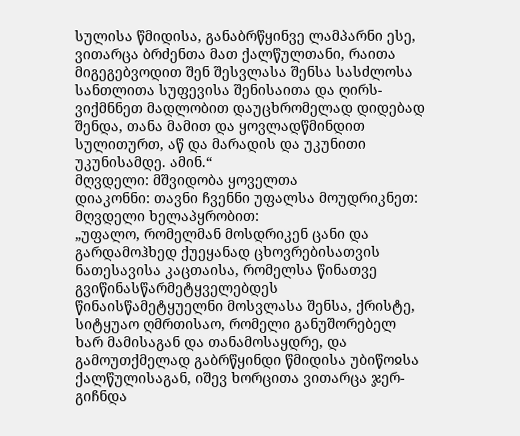სულისა წმიდისა, განაბრწყინვე ლამპარნი ესე, ვითარცა ბრძენთა მათ ქალწულთანი, რაითა მიგეგებვოდით შენ შესვლასა შენსა სასძლოსა სანთლითა სუფევისა შენისაითა და ღირს-ვიქმნნეთ მადლობით დაუცხრომელად დიდებად შენდა, თანა მამით და ყოვლადწმინდით სულითურთ, აწ და მარადის და უკუნითი უკუნისამდე. ამინ.“
მღვდელი: მშვიდობა ყოველთა
დიაკონნი: თავნი ჩვენნი უფალსა მოუდრიკნეთ:
მღვდელი ხელაპყრობით:
„უფალო, რომელმან მოსდრიკენ ცანი და გარდამოჰხედ ქუეყანად ცხოვრებისათვის ნათესავისა კაცთაისა, რომელსა წინათვე გვიწინასწარმეტყველებდეს წინაისწამეტყუელნი მოსვლასა შენსა, ქრისტე, სიტყუაო ღმრთისაო, რომელი განუშორებელ ხარ მამისაგან და თანამოსაყდრე, და გამოუთქმელად გაბრწყინდი წმიდისა უბიწოჲსა ქალწულისაგან, იშევ ხორცითა ვითარცა ჯერ-გიჩნდა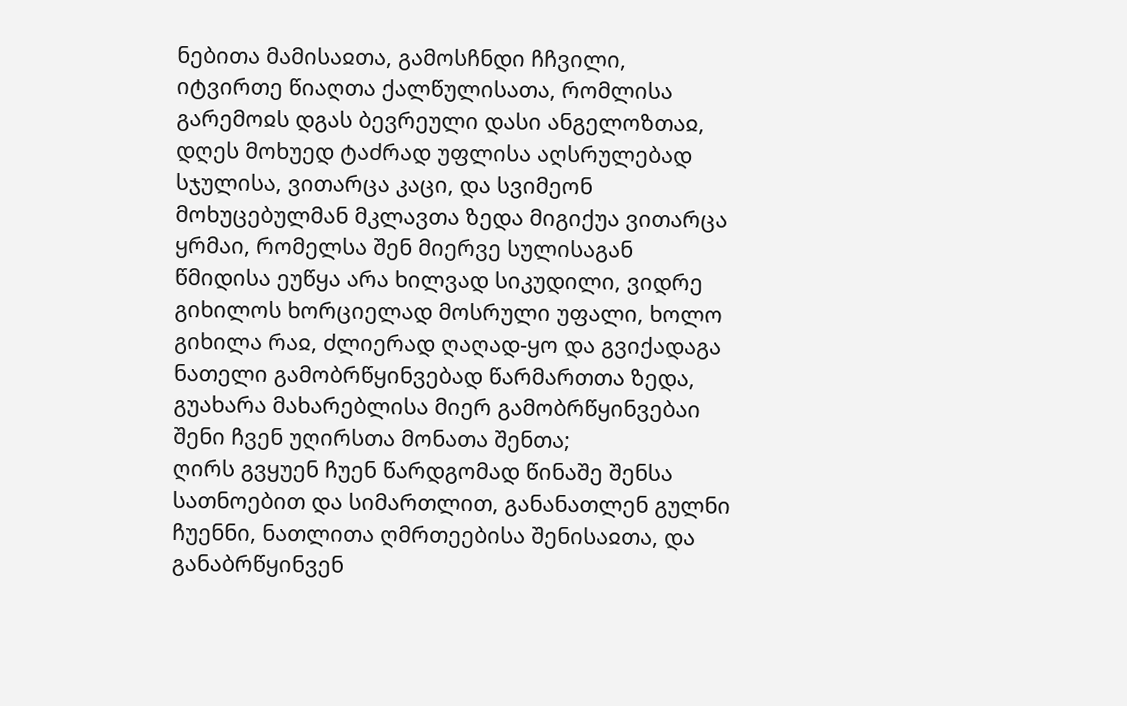ნებითა მამისაჲთა, გამოსჩნდი ჩჩვილი, იტვირთე წიაღთა ქალწულისათა, რომლისა გარემოჲს დგას ბევრეული დასი ანგელოზთაჲ, დღეს მოხუედ ტაძრად უფლისა აღსრულებად სჯულისა, ვითარცა კაცი, და სვიმეონ მოხუცებულმან მკლავთა ზედა მიგიქუა ვითარცა ყრმაი, რომელსა შენ მიერვე სულისაგან წმიდისა ეუწყა არა ხილვად სიკუდილი, ვიდრე გიხილოს ხორციელად მოსრული უფალი, ხოლო გიხილა რაჲ, ძლიერად ღაღად-ყო და გვიქადაგა ნათელი გამობრწყინვებად წარმართთა ზედა, გუახარა მახარებლისა მიერ გამობრწყინვებაი შენი ჩვენ უღირსთა მონათა შენთა;
ღირს გვყუენ ჩუენ წარდგომად წინაშე შენსა სათნოებით და სიმართლით, განანათლენ გულნი ჩუენნი, ნათლითა ღმრთეებისა შენისაჲთა, და განაბრწყინვენ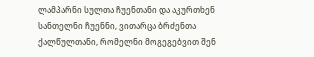ლამპარნი სულთა ჩუენთანი და აკურთხენ სანთელნი ჩუენნი, ვითარცა ბრძენთა ქალწულთანი, რომელნი მოგეგებვით შენ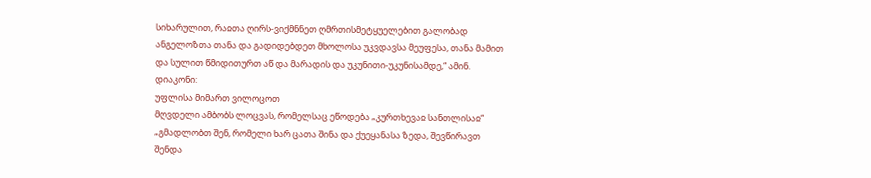სიხარულით, რაჲთა ღირს-ვიქმნნეთ ღმრთისმეტყუელებით გალობად ანგელოზთა თანა და გადიდებდეთ მხოლოსა უკვდავსა მეუფესა, თანა მამით და სულით წმიდითურთ აწ და მარადის და უკუნითი-უკუნისამდე,“ ამინ.
დიაკონი:
უფლისა მიმართ ვილოცოთ
მღვდელი ამბობს ლოცვას, რომელსაც ეწოდება „კურთხევაჲ სანთლისაჲ“
„გმადლობთ შენ, რომელი ხარ ცათა შინა და ქუეყანასა ზედა, შევწირავთ შენდა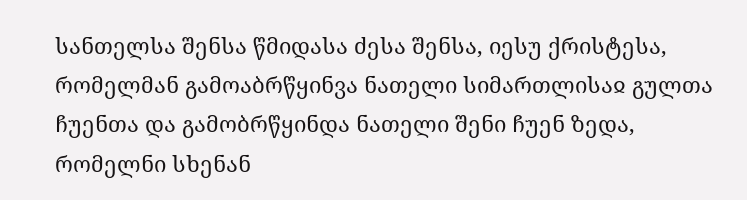სანთელსა შენსა წმიდასა ძესა შენსა, იესუ ქრისტესა, რომელმან გამოაბრწყინვა ნათელი სიმართლისაჲ გულთა ჩუენთა და გამობრწყინდა ნათელი შენი ჩუენ ზედა, რომელნი სხენან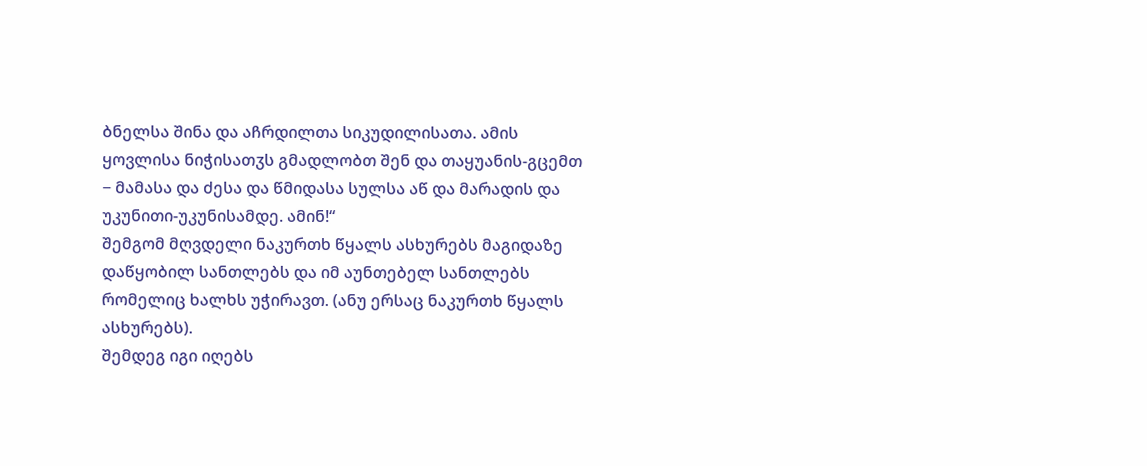ბნელსა შინა და აჩრდილთა სიკუდილისათა. ამის ყოვლისა ნიჭისათჳს გმადლობთ შენ და თაყუანის-გცემთ − მამასა და ძესა და წმიდასა სულსა აწ და მარადის და უკუნითი-უკუნისამდე. ამინ!“
შემგომ მღვდელი ნაკურთხ წყალს ასხურებს მაგიდაზე დაწყობილ სანთლებს და იმ აუნთებელ სანთლებს რომელიც ხალხს უჭირავთ. (ანუ ერსაც ნაკურთხ წყალს ასხურებს).
შემდეგ იგი იღებს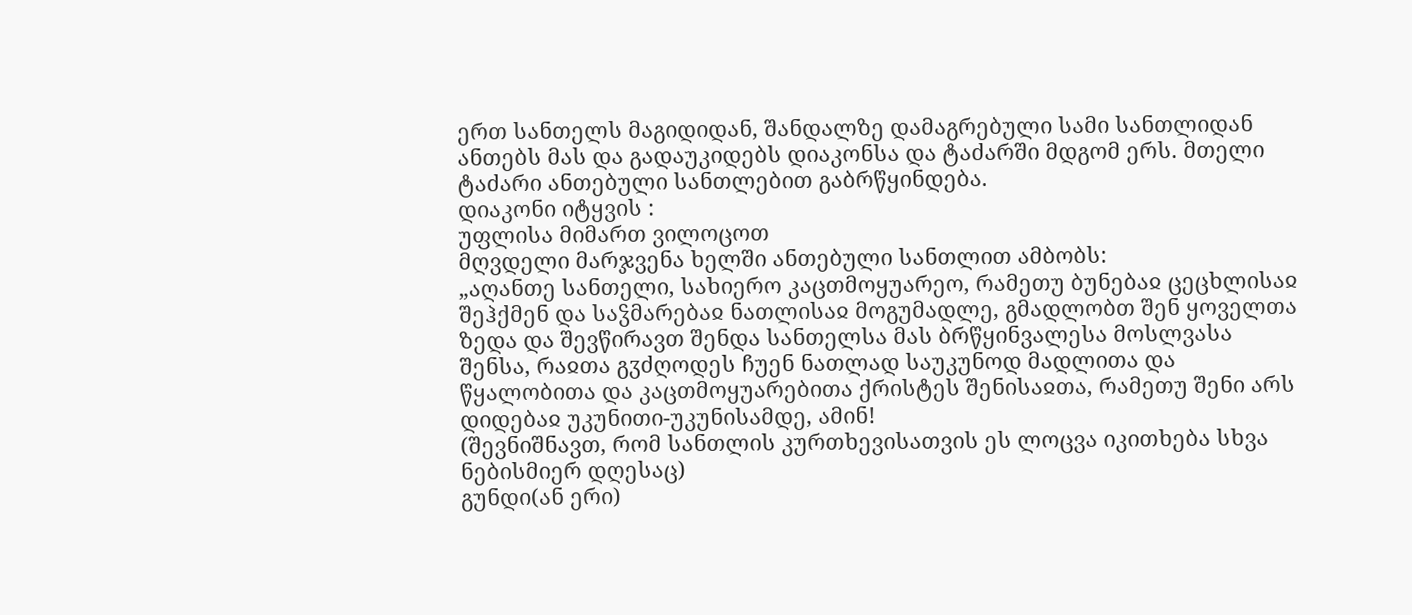ერთ სანთელს მაგიდიდან, შანდალზე დამაგრებული სამი სანთლიდან ანთებს მას და გადაუკიდებს დიაკონსა და ტაძარში მდგომ ერს. მთელი ტაძარი ანთებული სანთლებით გაბრწყინდება.
დიაკონი იტყვის :
უფლისა მიმართ ვილოცოთ
მღვდელი მარჯვენა ხელში ანთებული სანთლით ამბობს:
„აღანთე სანთელი, სახიერო კაცთმოყუარეო, რამეთუ ბუნებაჲ ცეცხლისაჲ შეჰქმენ და საჴმარებაჲ ნათლისაჲ მოგუმადლე, გმადლობთ შენ ყოველთა ზედა და შევწირავთ შენდა სანთელსა მას ბრწყინვალესა მოსლვასა შენსა, რაჲთა გჳძღოდეს ჩუენ ნათლად საუკუნოდ მადლითა და წყალობითა და კაცთმოყუარებითა ქრისტეს შენისაჲთა, რამეთუ შენი არს დიდებაჲ უკუნითი-უკუნისამდე, ამინ!
(შევნიშნავთ, რომ სანთლის კურთხევისათვის ეს ლოცვა იკითხება სხვა ნებისმიერ დღესაც)
გუნდი(ან ერი)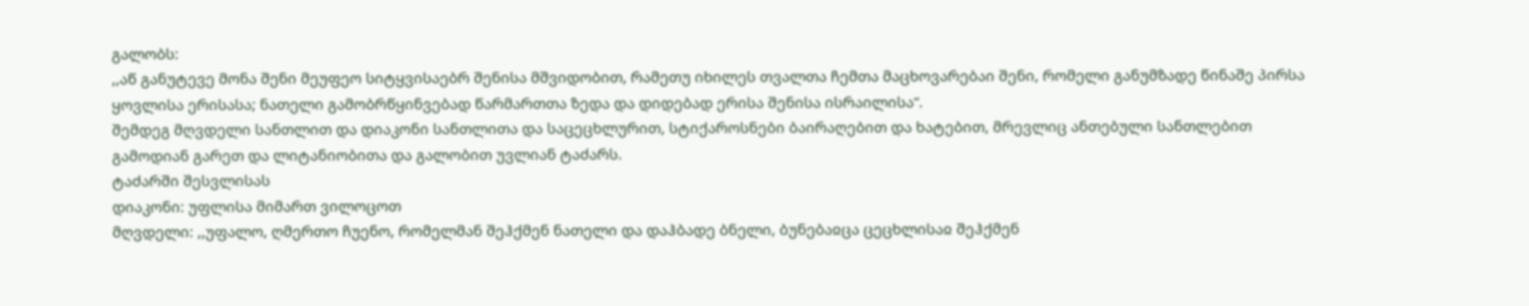გალობს:
,,აწ განუტევე მონა შენი მეუფეო სიტყვისაებრ შენისა მშვიდობით, რამეთუ იხილეს თვალთა ჩემთა მაცხოვარებაი შენი, რომელი განუმზადე წინაშე პირსა ყოვლისა ერისასა; ნათელი გამობრწყინვებად წარმართთა ზედა და დიდებად ერისა შენისა ისრაილისა“.
შემდეგ მღვდელი სანთლით და დიაკონი სანთლითა და საცეცხლურით, სტიქაროსნები ბაირაღებით და ხატებით, მრევლიც ანთებული სანთლებით გამოდიან გარეთ და ლიტანიობითა და გალობით უვლიან ტაძარს.
ტაძარში შესვლისას
დიაკონი: უფლისა მიმართ ვილოცოთ
მღვდელი: ,,უფალო, ღმერთო ჩუენო, რომელმან შეჰქმენ ნათელი და დაჰბადე ბნელი, ბუნებაჲცა ცეცხლისაჲ შეჰქმენ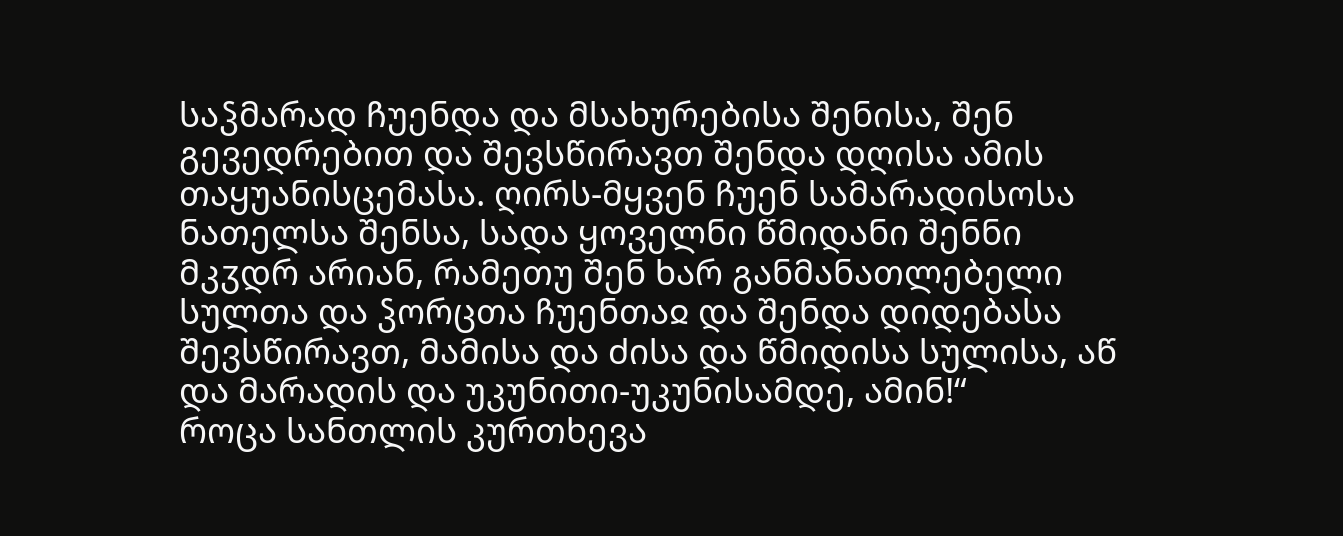საჴმარად ჩუენდა და მსახურებისა შენისა, შენ გევედრებით და შევსწირავთ შენდა დღისა ამის თაყუანისცემასა. ღირს-მყვენ ჩუენ სამარადისოსა ნათელსა შენსა, სადა ყოველნი წმიდანი შენნი მკჳდრ არიან, რამეთუ შენ ხარ განმანათლებელი სულთა და ჴორცთა ჩუენთაჲ და შენდა დიდებასა შევსწირავთ, მამისა და ძისა და წმიდისა სულისა, აწ და მარადის და უკუნითი-უკუნისამდე, ამინ!“
როცა სანთლის კურთხევა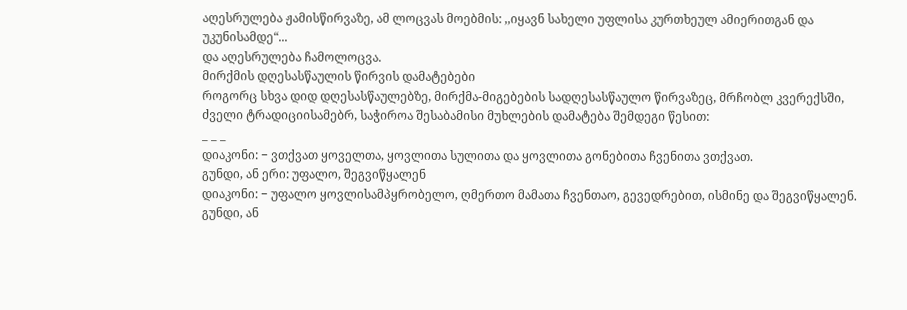აღესრულება ჟამისწირვაზე, ამ ლოცვას მოებმის: ,,იყავნ სახელი უფლისა კურთხეულ ამიერითგან და უკუნისამდე“...
და აღესრულება ჩამოლოცვა.
მირქმის დღესასწაულის წირვის დამატებები
როგორც სხვა დიდ დღესასწაულებზე, მირქმა-მიგებების სადღესასწაულო წირვაზეც, მრჩობლ კვერექსში, ძველი ტრადიციისამებრ, საჭიროა შესაბამისი მუხლების დამატება შემდეგი წესით:
_ _ _
დიაკონი: − ვთქვათ ყოველთა, ყოვლითა სულითა და ყოვლითა გონებითა ჩვენითა ვთქვათ.
გუნდი, ან ერი: უფალო, შეგვიწყალენ
დიაკონი: − უფალო ყოვლისამპყრობელო, ღმერთო მამათა ჩვენთაო, გევედრებით, ისმინე და შეგვიწყალენ.
გუნდი, ან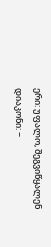ერი: უფალო, შეგვიწყალენ
დიაკონი: −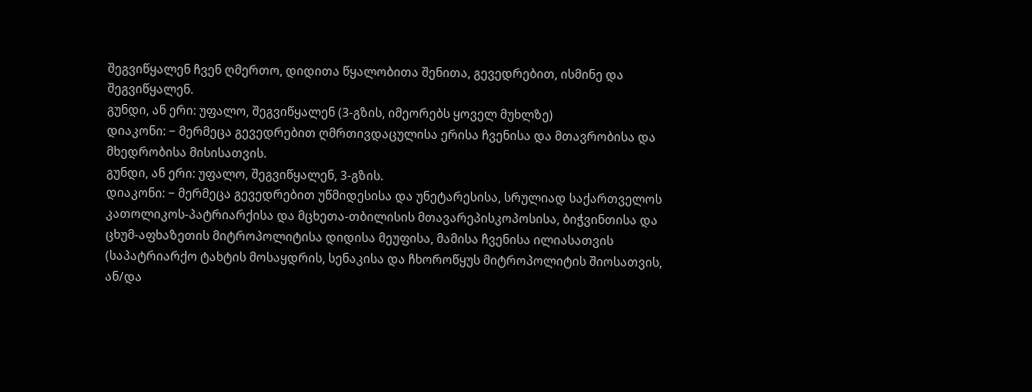შეგვიწყალენ ჩვენ ღმერთო, დიდითა წყალობითა შენითა, გევედრებით, ისმინე და შეგვიწყალენ.
გუნდი, ან ერი: უფალო, შეგვიწყალენ (3-გზის, იმეორებს ყოველ მუხლზე)
დიაკონი: − მერმეცა გევედრებით ღმრთივდაცულისა ერისა ჩვენისა და მთავრობისა და მხედრობისა მისისათვის.
გუნდი, ან ერი: უფალო, შეგვიწყალენ, 3-გზის.
დიაკონი: − მერმეცა გევედრებით უწმიდესისა და უნეტარესისა, სრულიად საქართველოს კათოლიკოს-პატრიარქისა და მცხეთა-თბილისის მთავარეპისკოპოსისა, ბიჭვინთისა და ცხუმ-აფხაზეთის მიტროპოლიტისა დიდისა მეუფისა, მამისა ჩვენისა ილიასათვის (საპატრიარქო ტახტის მოსაყდრის, სენაკისა და ჩხოროწყუს მიტროპოლიტის შიოსათვის, ან/და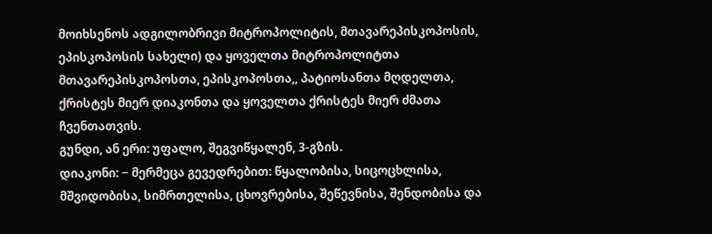მოიხსენოს ადგილობრივი მიტროპოლიტის, მთავარეპისკოპოსის, ეპისკოპოსის სახელი) და ყოველთა მიტროპოლიტთა მთავარეპისკოპოსთა, ეპისკოპოსთა,, პატიოსანთა მღდელთა, ქრისტეს მიერ დიაკონთა და ყოველთა ქრისტეს მიერ ძმათა ჩვენთათვის.
გუნდი, ან ერი: უფალო, შეგვიწყალენ, 3-გზის.
დიაკონი: − მერმეცა გევედრებით: წყალობისა, სიცოცხლისა, მშვიდობისა, სიმრთელისა, ცხოვრებისა, შეწევნისა, შენდობისა და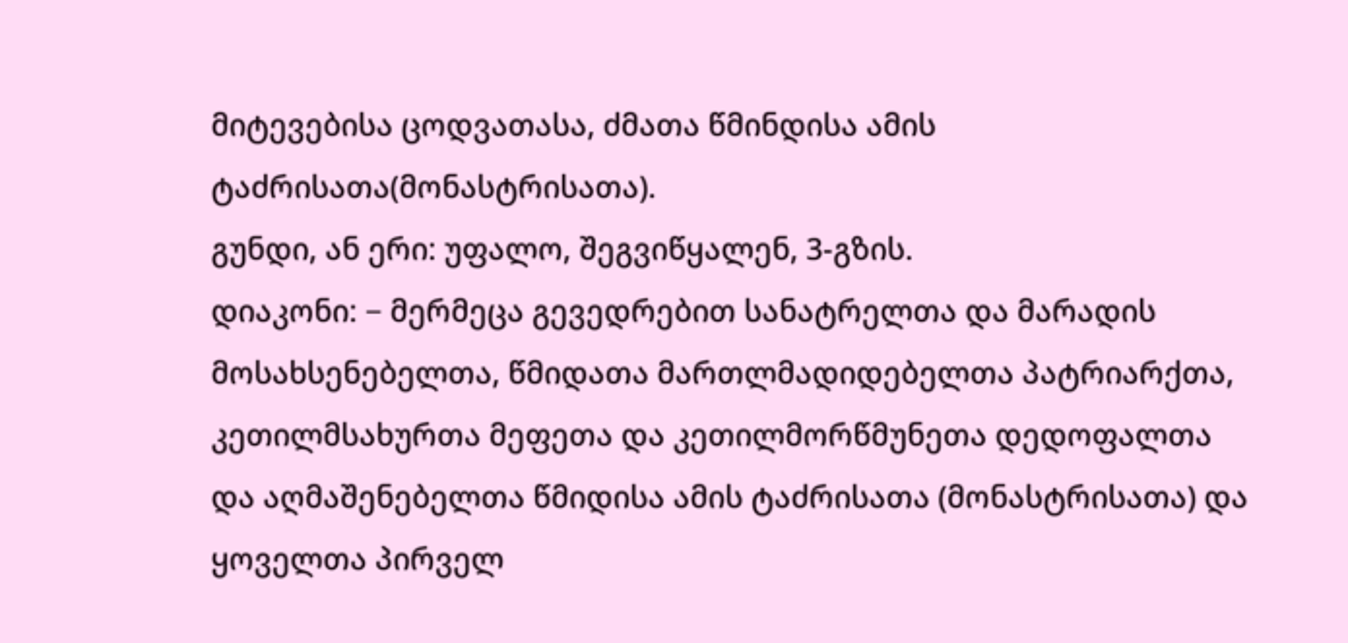მიტევებისა ცოდვათასა, ძმათა წმინდისა ამის ტაძრისათა(მონასტრისათა).
გუნდი, ან ერი: უფალო, შეგვიწყალენ, 3-გზის.
დიაკონი: − მერმეცა გევედრებით სანატრელთა და მარადის მოსახსენებელთა, წმიდათა მართლმადიდებელთა პატრიარქთა, კეთილმსახურთა მეფეთა და კეთილმორწმუნეთა დედოფალთა და აღმაშენებელთა წმიდისა ამის ტაძრისათა (მონასტრისათა) და ყოველთა პირველ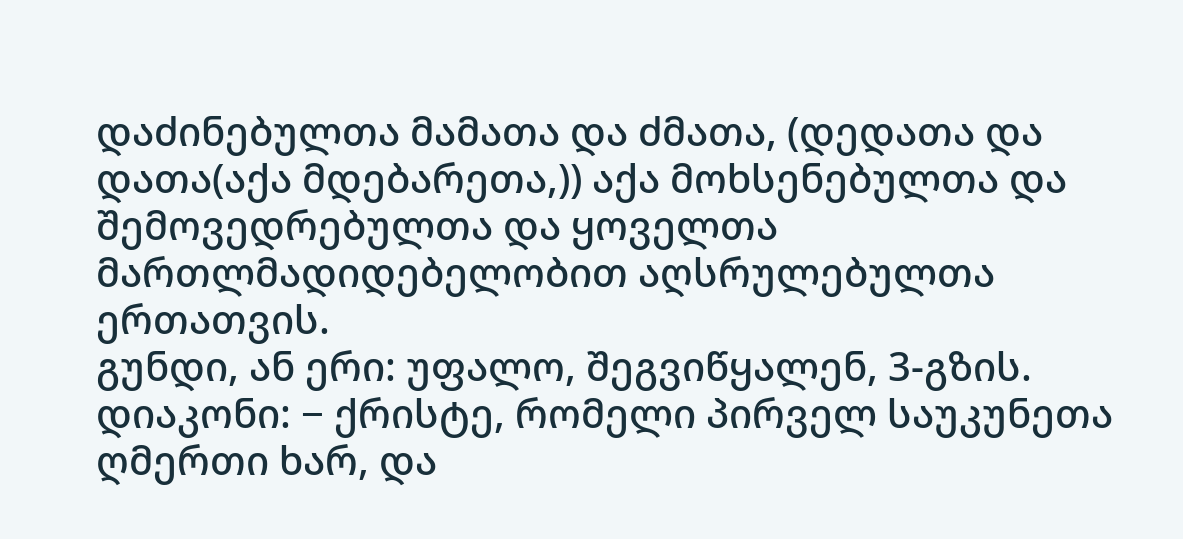დაძინებულთა მამათა და ძმათა, (დედათა და დათა(აქა მდებარეთა,)) აქა მოხსენებულთა და შემოვედრებულთა და ყოველთა მართლმადიდებელობით აღსრულებულთა ერთათვის.
გუნდი, ან ერი: უფალო, შეგვიწყალენ, 3-გზის.
დიაკონი: − ქრისტე, რომელი პირველ საუკუნეთა ღმერთი ხარ, და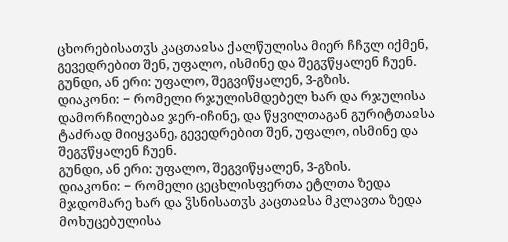ცხორებისათჳს კაცთაჲსა ქალწულისა მიერ ჩჩჳლ იქმენ, გევედრებით შენ, უფალო, ისმინე და შეგჳწყალენ ჩუენ.
გუნდი, ან ერი: უფალო, შეგვიწყალენ, 3-გზის.
დიაკონი: − რომელი რჯულისმდებელ ხარ და რჯულისა დამორჩილებაჲ ჯერ-იჩინე, და წყვილთაგან გურიტთაჲსა ტაძრად მიიყვანე, გევედრებით შენ, უფალო, ისმინე და შეგჳწყალენ ჩუენ.
გუნდი, ან ერი: უფალო, შეგვიწყალენ, 3-გზის.
დიაკონი: − რომელი ცეცხლისფერთა ეტლთა ზედა მჯდომარე ხარ და ჴსნისათჳს კაცთაჲსა მკლავთა ზედა მოხუცებულისა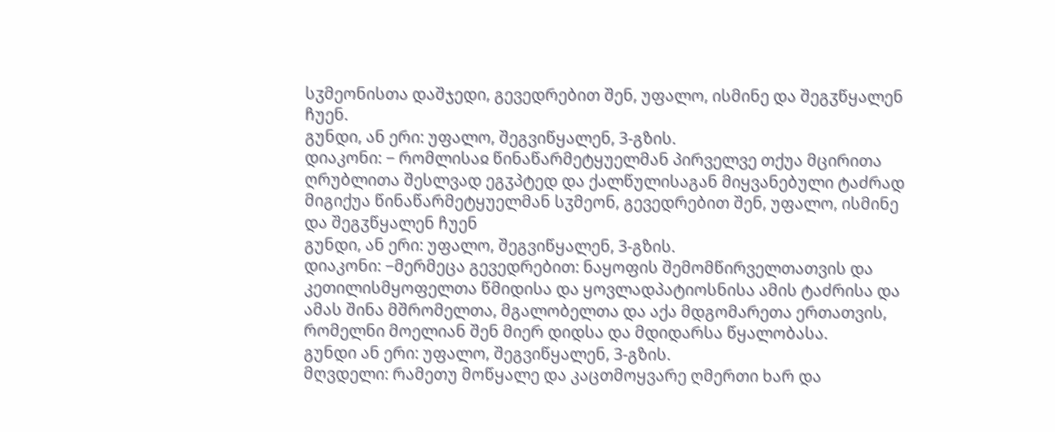სჳმეონისთა დაშჯედი, გევედრებით შენ, უფალო, ისმინე და შეგჳწყალენ ჩუენ.
გუნდი, ან ერი: უფალო, შეგვიწყალენ, 3-გზის.
დიაკონი: − რომლისაჲ წინაწარმეტყუელმან პირველვე თქუა მცირითა ღრუბლითა შესლვად ეგჳპტედ და ქალწულისაგან მიყვანებული ტაძრად მიგიქუა წინაწარმეტყუელმან სჳმეონ, გევედრებით შენ, უფალო, ისმინე და შეგჳწყალენ ჩუენ
გუნდი, ან ერი: უფალო, შეგვიწყალენ, 3-გზის.
დიაკონი: −მერმეცა გევედრებით: ნაყოფის შემომწირველთათვის და კეთილისმყოფელთა წმიდისა და ყოვლადპატიოსნისა ამის ტაძრისა და ამას შინა მშრომელთა, მგალობელთა და აქა მდგომარეთა ერთათვის, რომელნი მოელიან შენ მიერ დიდსა და მდიდარსა წყალობასა.
გუნდი ან ერი: უფალო, შეგვიწყალენ, 3-გზის.
მღვდელი: რამეთუ მოწყალე და კაცთმოყვარე ღმერთი ხარ და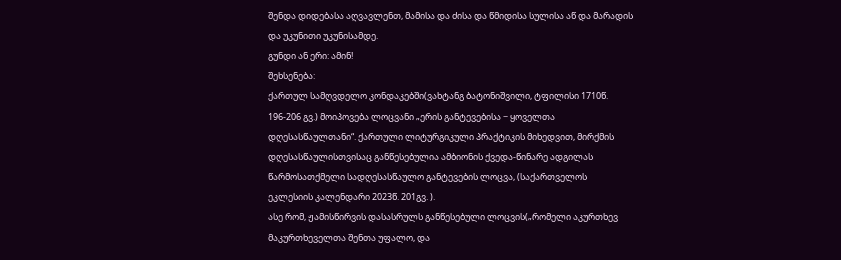შენდა დიდებასა აღვავლენთ, მამისა და ძისა და წმიდისა სულისა აწ და მარადის და უკუნითი უკუნისამდე.
გუნდი ან ერი: ამინ!
შეხსენება:
ქართულ სამღვდელო კონდაკებში(ვახტანგ ბატონიშვილი, ტფილისი 1710წ. 196-206 გვ.) მოიპოვება ლოცვანი „ერის განტევებისა − ყოველთა დღესასწაულთანი“. ქართული ლიტურგიკული პრაქტიკის მიხედვით, მირქმის დღესასწაულისთვისაც განწესებულია ამბიონის ქვედა-წინარე ადგილას წარმოსათქმელი სადღესასწაულო განტევების ლოცვა, (საქართველოს ეკლესიის კალენდარი 2023წ. 201გვ. ).
ასე რომ, ჟამისწირვის დასასრულს განწესებული ლოცვის(„რომელი აკურთხევ მაკურთხეველთა შენთა უფალო, და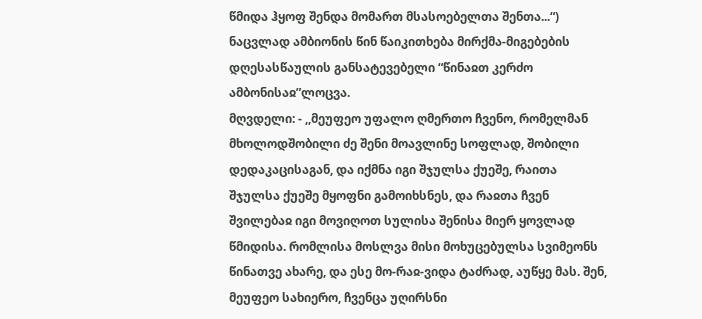წმიდა ჰყოფ შენდა მომართ მსასოებელთა შენთა...“) ნაცვლად ამბიონის წინ წაიკითხება მირქმა-მიგებების დღესასწაულის განსატევებელი “წინაჲთ კერძო ამბონისაჲ”ლოცვა.
მღვდელი: - ,,მეუფეო უფალო ღმერთო ჩვენო, რომელმან მხოლოდშობილი ძე შენი მოავლინე სოფლად, შობილი დედაკაცისაგან, და იქმნა იგი შჯულსა ქუეშე, რაითა შჯულსა ქუეშე მყოფნი გამოიხსნეს, და რაჲთა ჩვენ შვილებაჲ იგი მოვიღოთ სულისა შენისა მიერ ყოვლად წმიდისა. რომლისა მოსლვა მისი მოხუცებულსა სვიმეონს წინათვე ახარე, და ესე მო-რაჲ-ვიდა ტაძრად, აუწყე მას. შენ, მეუფეო სახიერო, ჩვენცა უღირსნი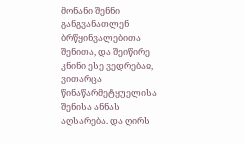მონანი შენნი განგვანათლენ ბრწყინვალებითა შენითა, და შეიწირე კნინი ესე ვედრებაჲ, ვითარცა წინაწარმეტყუელისა შენისა ანნას აღსარება. და ღირს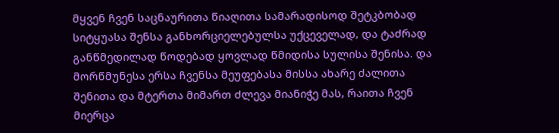მყვენ ჩვენ საცნაურითა წიაღითა სამარადისოდ შეტკბობად სიტყუასა შენსა განხორციელებულსა უქცეველად, და ტაძრად განწმედილად წოდებად ყოვლად წმიდისა სულისა შენისა. და მორწმუნესა ერსა ჩვენსა მეუფებასა მისსა ახარე ძალითა შენითა და მტერთა მიმართ ძლევა მიანიჭე მას, რაითა ჩვენ მიერცა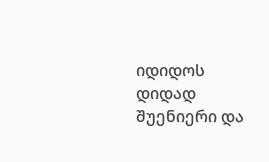იდიდოს დიდად შუენიერი და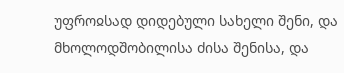უფროჲსად დიდებული სახელი შენი, და მხოლოდშობილისა ძისა შენისა, და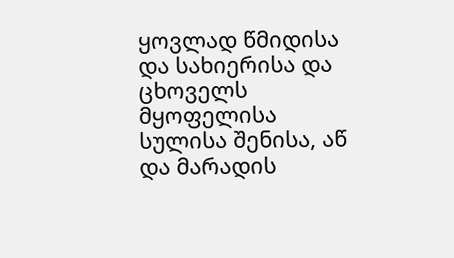ყოვლად წმიდისა და სახიერისა და ცხოველს მყოფელისა სულისა შენისა, აწ და მარადის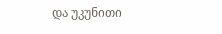და უკუნითი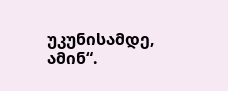უკუნისამდე, ამინ“.